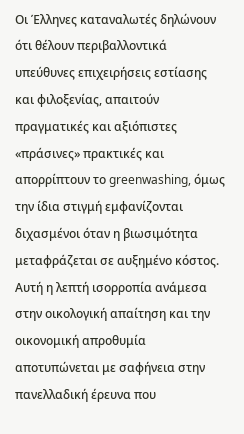Οι Έλληνες καταναλωτές δηλώνουν ότι θέλουν περιβαλλοντικά υπεύθυνες επιχειρήσεις εστίασης και φιλοξενίας, απαιτούν πραγματικές και αξιόπιστες «πράσινες» πρακτικές και απορρίπτουν το greenwashing, όμως την ίδια στιγμή εμφανίζονται διχασμένοι όταν η βιωσιμότητα μεταφράζεται σε αυξημένο κόστος. Αυτή η λεπτή ισορροπία ανάμεσα στην οικολογική απαίτηση και την οικονομική απροθυμία αποτυπώνεται με σαφήνεια στην πανελλαδική έρευνα που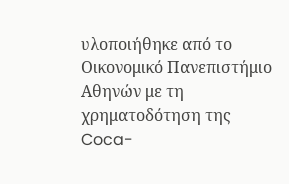υλοποιήθηκε από το Οικονομικό Πανεπιστήμιο Αθηνών με τη χρηματοδότηση της Coca-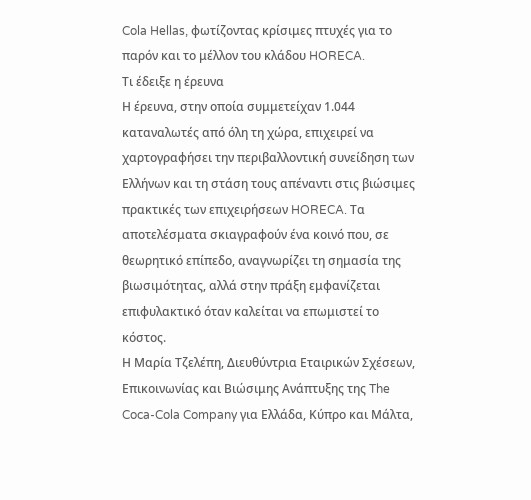Cola Hellas, φωτίζοντας κρίσιμες πτυχές για το παρόν και το μέλλον του κλάδου HORECA.
Τι έδειξε η έρευνα
Η έρευνα, στην οποία συμμετείχαν 1.044 καταναλωτές από όλη τη χώρα, επιχειρεί να χαρτογραφήσει την περιβαλλοντική συνείδηση των Ελλήνων και τη στάση τους απέναντι στις βιώσιμες πρακτικές των επιχειρήσεων HORECA. Τα αποτελέσματα σκιαγραφούν ένα κοινό που, σε θεωρητικό επίπεδο, αναγνωρίζει τη σημασία της βιωσιμότητας, αλλά στην πράξη εμφανίζεται επιφυλακτικό όταν καλείται να επωμιστεί το κόστος.
Η Μαρία Τζελέπη, Διευθύντρια Εταιρικών Σχέσεων, Επικοινωνίας και Βιώσιμης Ανάπτυξης της The Coca-Cola Company για Ελλάδα, Κύπρο και Μάλτα,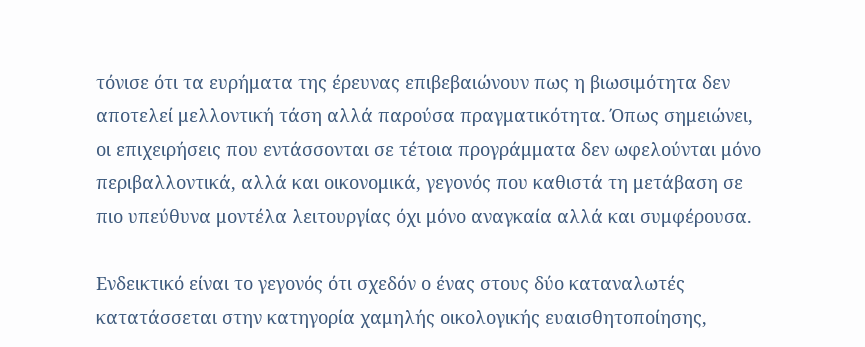τόνισε ότι τα ευρήματα της έρευνας επιβεβαιώνουν πως η βιωσιμότητα δεν αποτελεί μελλοντική τάση αλλά παρούσα πραγματικότητα. Όπως σημειώνει, οι επιχειρήσεις που εντάσσονται σε τέτοια προγράμματα δεν ωφελούνται μόνο περιβαλλοντικά, αλλά και οικονομικά, γεγονός που καθιστά τη μετάβαση σε πιο υπεύθυνα μοντέλα λειτουργίας όχι μόνο αναγκαία αλλά και συμφέρουσα.

Ενδεικτικό είναι το γεγονός ότι σχεδόν ο ένας στους δύο καταναλωτές κατατάσσεται στην κατηγορία χαμηλής οικολογικής ευαισθητοποίησης,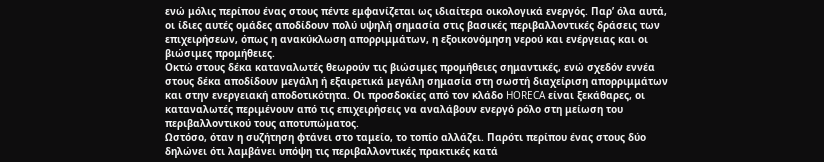ενώ μόλις περίπου ένας στους πέντε εμφανίζεται ως ιδιαίτερα οικολογικά ενεργός. Παρ’ όλα αυτά, οι ίδιες αυτές ομάδες αποδίδουν πολύ υψηλή σημασία στις βασικές περιβαλλοντικές δράσεις των επιχειρήσεων, όπως η ανακύκλωση απορριμμάτων, η εξοικονόμηση νερού και ενέργειας και οι βιώσιμες προμήθειες.
Οκτώ στους δέκα καταναλωτές θεωρούν τις βιώσιμες προμήθειες σημαντικές, ενώ σχεδόν εννέα στους δέκα αποδίδουν μεγάλη ή εξαιρετικά μεγάλη σημασία στη σωστή διαχείριση απορριμμάτων και στην ενεργειακή αποδοτικότητα. Οι προσδοκίες από τον κλάδο HORECA είναι ξεκάθαρες, οι καταναλωτές περιμένουν από τις επιχειρήσεις να αναλάβουν ενεργό ρόλο στη μείωση του περιβαλλοντικού τους αποτυπώματος.
Ωστόσο, όταν η συζήτηση φτάνει στο ταμείο, το τοπίο αλλάζει. Παρότι περίπου ένας στους δύο δηλώνει ότι λαμβάνει υπόψη τις περιβαλλοντικές πρακτικές κατά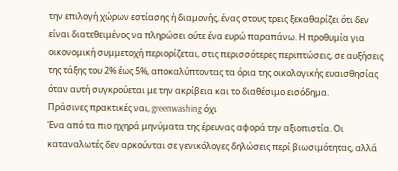την επιλογή χώρων εστίασης ή διαμονής, ένας στους τρεις ξεκαθαρίζει ότι δεν είναι διατεθειμένος να πληρώσει ούτε ένα ευρώ παραπάνω. Η προθυμία για οικονομική συμμετοχή περιορίζεται, στις περισσότερες περιπτώσεις, σε αυξήσεις της τάξης του 2% έως 5%, αποκαλύπτοντας τα όρια της οικολογικής ευαισθησίας όταν αυτή συγκρούεται με την ακρίβεια και το διαθέσιμο εισόδημα.
Πράσινες πρακτικές ναι, greenwashing όχι
Ένα από τα πιο ηχηρά μηνύματα της έρευνας αφορά την αξιοπιστία. Οι καταναλωτές δεν αρκούνται σε γενικόλογες δηλώσεις περί βιωσιμότητας, αλλά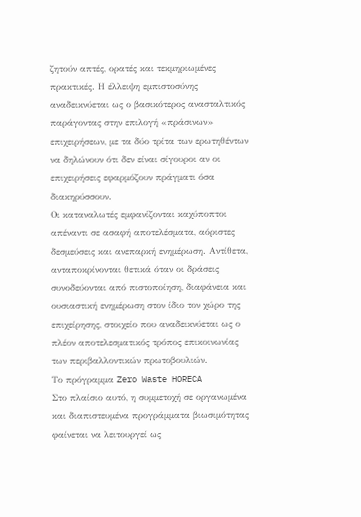ζητούν απτές, ορατές και τεκμηριωμένες πρακτικές. Η έλλειψη εμπιστοσύνης αναδεικνύεται ως ο βασικότερος ανασταλτικός παράγοντας στην επιλογή «πράσινων» επιχειρήσεων, με τα δύο τρίτα των ερωτηθέντων να δηλώνουν ότι δεν είναι σίγουροι αν οι επιχειρήσεις εφαρμόζουν πράγματι όσα διακηρύσσουν.
Οι καταναλωτές εμφανίζονται καχύποπτοι απέναντι σε ασαφή αποτελέσματα, αόριστες δεσμεύσεις και ανεπαρκή ενημέρωση. Αντίθετα, ανταποκρίνονται θετικά όταν οι δράσεις συνοδεύονται από πιστοποίηση, διαφάνεια και ουσιαστική ενημέρωση στον ίδιο τον χώρο της επιχείρησης, στοιχείο που αναδεικνύεται ως ο πλέον αποτελεσματικός τρόπος επικοινωνίας των περιβαλλοντικών πρωτοβουλιών.
Το πρόγραμμα Zero Waste HORECA
Στο πλαίσιο αυτό, η συμμετοχή σε οργανωμένα και διαπιστευμένα προγράμματα βιωσιμότητας φαίνεται να λειτουργεί ως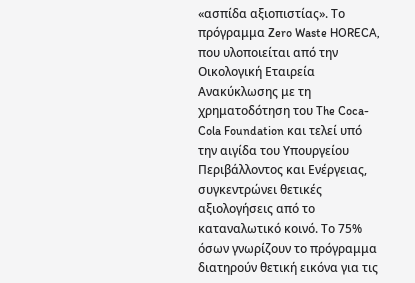«ασπίδα αξιοπιστίας». Το πρόγραμμα Zero Waste HORECA, που υλοποιείται από την Οικολογική Εταιρεία Ανακύκλωσης με τη χρηματοδότηση του The Coca-Cola Foundation και τελεί υπό την αιγίδα του Υπουργείου Περιβάλλοντος και Ενέργειας, συγκεντρώνει θετικές αξιολογήσεις από το καταναλωτικό κοινό. Το 75% όσων γνωρίζουν το πρόγραμμα διατηρούν θετική εικόνα για τις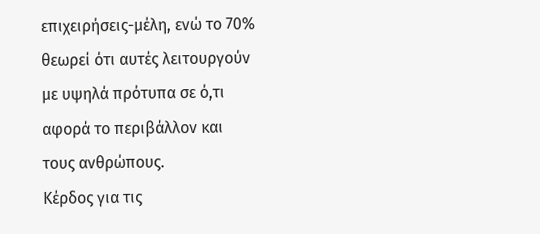επιχειρήσεις-μέλη, ενώ το 70% θεωρεί ότι αυτές λειτουργούν με υψηλά πρότυπα σε ό,τι αφορά το περιβάλλον και τους ανθρώπους.
Κέρδος για τις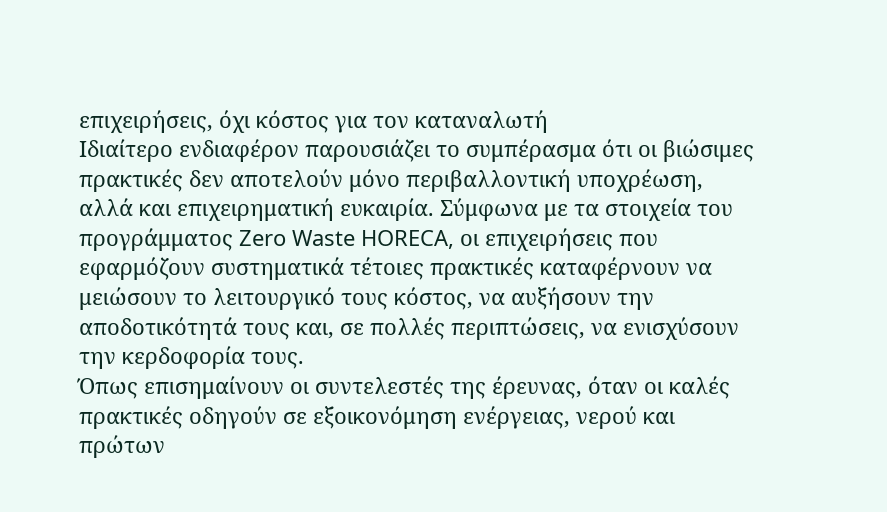επιχειρήσεις, όχι κόστος για τον καταναλωτή
Ιδιαίτερο ενδιαφέρον παρουσιάζει το συμπέρασμα ότι οι βιώσιμες πρακτικές δεν αποτελούν μόνο περιβαλλοντική υποχρέωση, αλλά και επιχειρηματική ευκαιρία. Σύμφωνα με τα στοιχεία του προγράμματος Zero Waste HORECA, οι επιχειρήσεις που εφαρμόζουν συστηματικά τέτοιες πρακτικές καταφέρνουν να μειώσουν το λειτουργικό τους κόστος, να αυξήσουν την αποδοτικότητά τους και, σε πολλές περιπτώσεις, να ενισχύσουν την κερδοφορία τους.
Όπως επισημαίνουν οι συντελεστές της έρευνας, όταν οι καλές πρακτικές οδηγούν σε εξοικονόμηση ενέργειας, νερού και πρώτων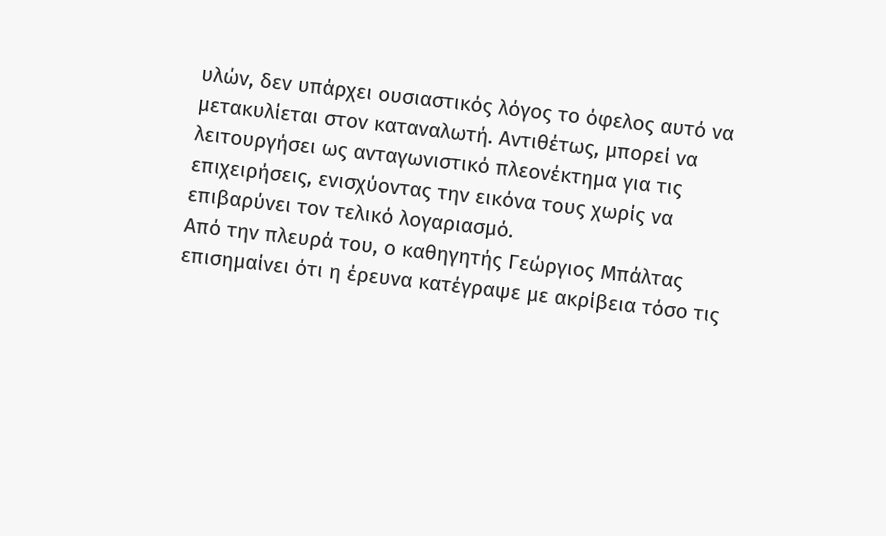υλών, δεν υπάρχει ουσιαστικός λόγος το όφελος αυτό να μετακυλίεται στον καταναλωτή. Αντιθέτως, μπορεί να λειτουργήσει ως ανταγωνιστικό πλεονέκτημα για τις επιχειρήσεις, ενισχύοντας την εικόνα τους χωρίς να επιβαρύνει τον τελικό λογαριασμό.
Από την πλευρά του, ο καθηγητής Γεώργιος Μπάλτας επισημαίνει ότι η έρευνα κατέγραψε με ακρίβεια τόσο τις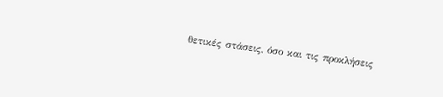θετικές στάσεις, όσο και τις προκλήσεις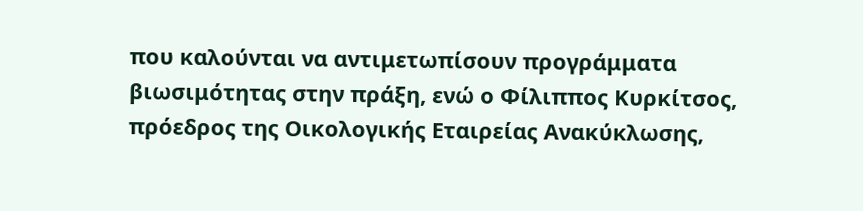που καλούνται να αντιμετωπίσουν προγράμματα βιωσιμότητας στην πράξη, ενώ ο Φίλιππος Κυρκίτσος, πρόεδρος της Οικολογικής Εταιρείας Ανακύκλωσης,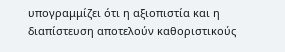υπογραμμίζει ότι η αξιοπιστία και η διαπίστευση αποτελούν καθοριστικούς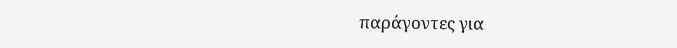παράγοντες για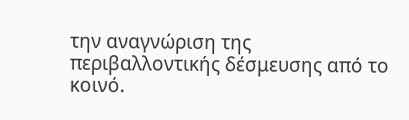την αναγνώριση της περιβαλλοντικής δέσμευσης από το κοινό.